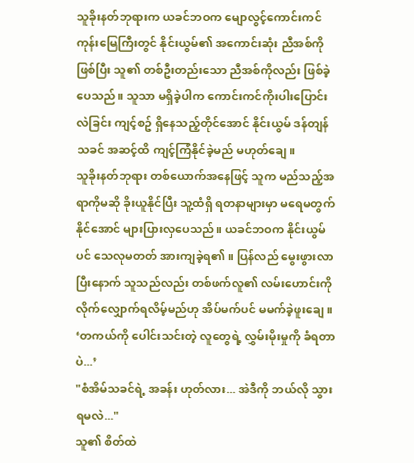သူခိုးနတ်ဘုရားက ယခင်ဘဝက မျောလွင့်ကောင်းကင်ကုန်းမြေကြီးတွင် နိုင်းယွမ်၏ အကောင်းဆုံး ညီအစ်ကို ဖြစ်ပြီး သူ၏ တစ်ဦးတည်းသော ညီအစ်ကိုလည်း ဖြစ်ခဲ့ပေသည်။ သူသာ မရှိခဲ့ပါက ကောင်းကင်ကိုးပါးပြောင်းလဲခြင်း ကျင့်စဥ် ရှိနေသည့်တိုင်အောင် နိုင်းယွမ် ဒန်တျန်သခင် အဆင့်ထိ ကျင့်ကြံနိုင်ခဲ့မည် မဟုတ်ချေ။
သူခိုးနတ်ဘုရား တစ်ယောက်အနေဖြင့် သူက မည်သည့်အရာကိုမဆို ခိုးယူနိုင်ပြီး သူ့ထံရှိ ရတနာများမှာ မရေမတွက်နိုင်အောင် များပြားလှပေသည်။ ယခင်ဘဝက နိုင်းယွမ်ပင် သေလုမတတ် အားကျခဲ့ရ၏။ ပြန်လည် မွေးဖွားလာပြီးနောက် သူသည်လည်း တစ်ဖက်လူ၏ လမ်းဟောင်းကို လိုက်လျှောက်ရလိမ့်မည်ဟု အိပ်မက်ပင် မမက်ခဲ့ဖူးချေ။
‘တကယ်ကို ပေါင်းသင်းတဲ့ လူတွေရဲ့ လွှမ်းမိုးမှုကို ခံရတာပဲ...’
"စံအိမ်သခင်ရဲ့ အခန်း ဟုတ်လား... အဲဒီကို ဘယ်လို သွားရမလဲ..."
သူ၏ စိတ်ထဲ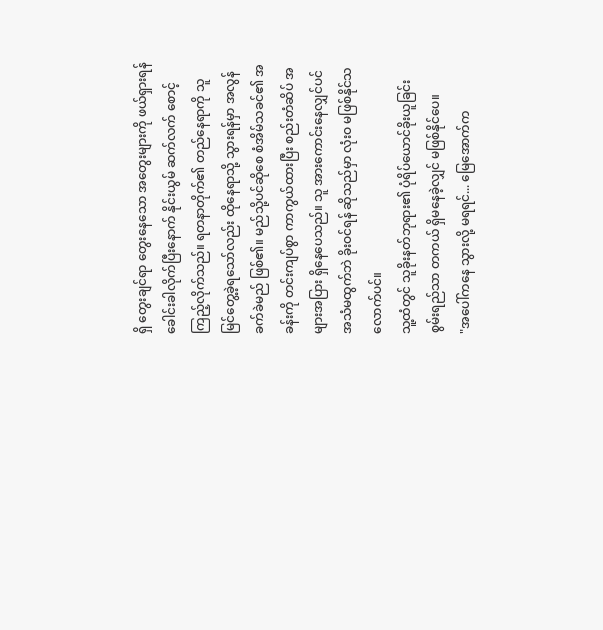ရှိ တွေးချင်ရာ တွေးနေသော အတွေးများကို ဖယ်ရှားရန် ခေါင်းခါလိုက်ပြီးနောက် နိုင်းယွမ် ဆက်လက် စောင့်ကြည့်လိုက်သည်။ ရတနာတိုက်၏ တည်နေရာကို သူ မြင်တွေ့ခဲ့ရသော်လည်း ထိုနေရာသို့ သွားရန်မှာ အလွန် ခက်ခဲမည် ဖြစ်၏။ မည်သို့ပင်ဆိုစေ စံအိမ်သခင်၏ အခန်းကို တင်းကျပ်စွာ ကာကွယ်ထားပြီး စည်းတံဆိပ် အများအပြား ရှိနေပေသည်။ သူ အားကောင်းနေလျှင်ပင် အသံမထွက်ဘဲ ခိုးဝင်ရန် ဆိုသည်မှာ လုံးဝ မဖြစ်နိုင်သလောက်ပင်။
သူ့ထံတွင် သူခိုးနတ်ဘုရား၏ ပုံရိပ်ယောင်ခိုးယူခြင်း စွမ်းရည်သာ တကယ် ရှိမနေခဲ့လျှင် မဖြစ်နိုင်ပေ။
"အပေါ်ကနေ သွားလို့ မရရင်... မြေအောက်က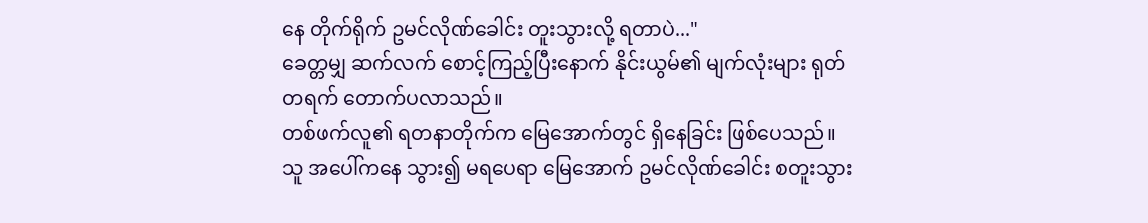နေ တိုက်ရိုက် ဥမင်လိုဏ်ခေါင်း တူးသွားလို့ ရတာပဲ..."
ခေတ္တမျှ ဆက်လက် စောင့်ကြည့်ပြီးနောက် နိုင်းယွမ်၏ မျက်လုံးများ ရုတ်တရက် တောက်ပလာသည်။
တစ်ဖက်လူ၏ ရတနာတိုက်က မြေအောက်တွင် ရှိနေခြင်း ဖြစ်ပေသည်။ သူ အပေါ်ကနေ သွား၍ မရပေရာ မြေအောက် ဥမင်လိုဏ်ခေါင်း စတူးသွား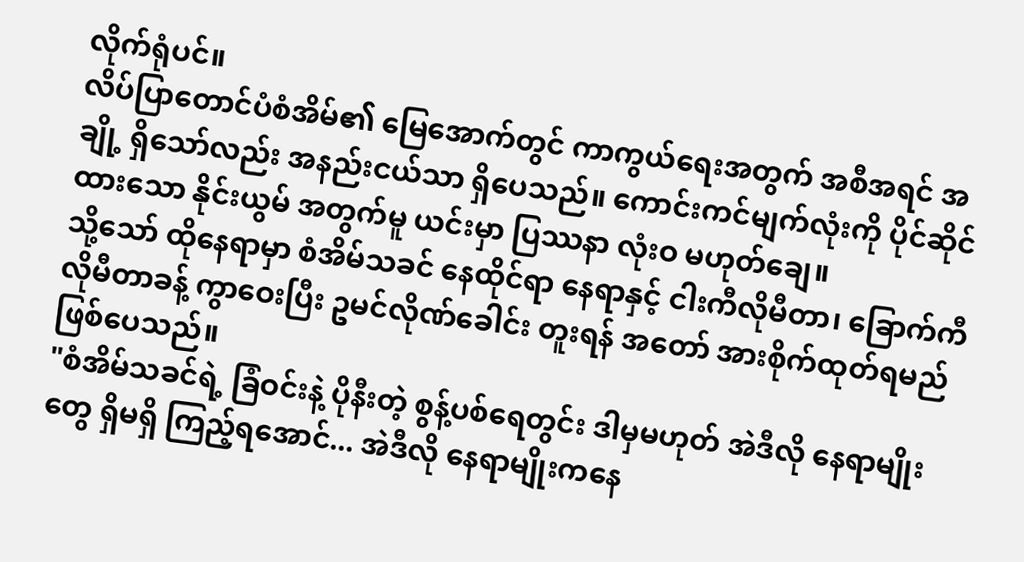လိုက်ရုံပင်။
လိပ်ပြာတောင်ပံစံအိမ်၏ မြေအောက်တွင် ကာကွယ်ရေးအတွက် အစီအရင် အချို့ ရှိသော်လည်း အနည်းငယ်သာ ရှိပေသည်။ ကောင်းကင်မျက်လုံးကို ပိုင်ဆိုင်ထားသော နိုင်းယွမ် အတွက်မူ ယင်းမှာ ပြဿနာ လုံးဝ မဟုတ်ချေ။
သို့သော် ထိုနေရာမှာ စံအိမ်သခင် နေထိုင်ရာ နေရာနှင့် ငါးကီလိုမီတာ၊ ခြောက်ကီလိုမီတာခန့် ကွာဝေးပြီး ဥမင်လိုဏ်ခေါင်း တူးရန် အတော် အားစိုက်ထုတ်ရမည် ဖြစ်ပေသည်။
"စံအိမ်သခင်ရဲ့ ခြံဝင်းနဲ့ ပိုနီးတဲ့ စွန့်ပစ်ရေတွင်း ဒါမှမဟုတ် အဲဒီလို နေရာမျိုးတွေ ရှိမရှိ ကြည့်ရအောင်... အဲဒီလို နေရာမျိုးကနေ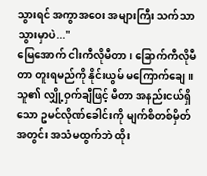သွားရင် အကွာအဝေး အများကြီး သက်သာသွားမှာပဲ..."
မြေအောက် ငါးကီလိုမီတာ၊ ခြောက်ကီလိုမီတာ တူးရမည်ကို နိုင်းယွမ် မကြောက်ချေ။ သူ၏ လျှို့ဝှက်ချီဖြင့် မီတာ အနည်းငယ်ရှိသော ဥမင်လိုဏ်ခေါင်းကို မျက်စိတစ်မှိတ်အတွင်း အသံမထွက်ဘဲ ထိုး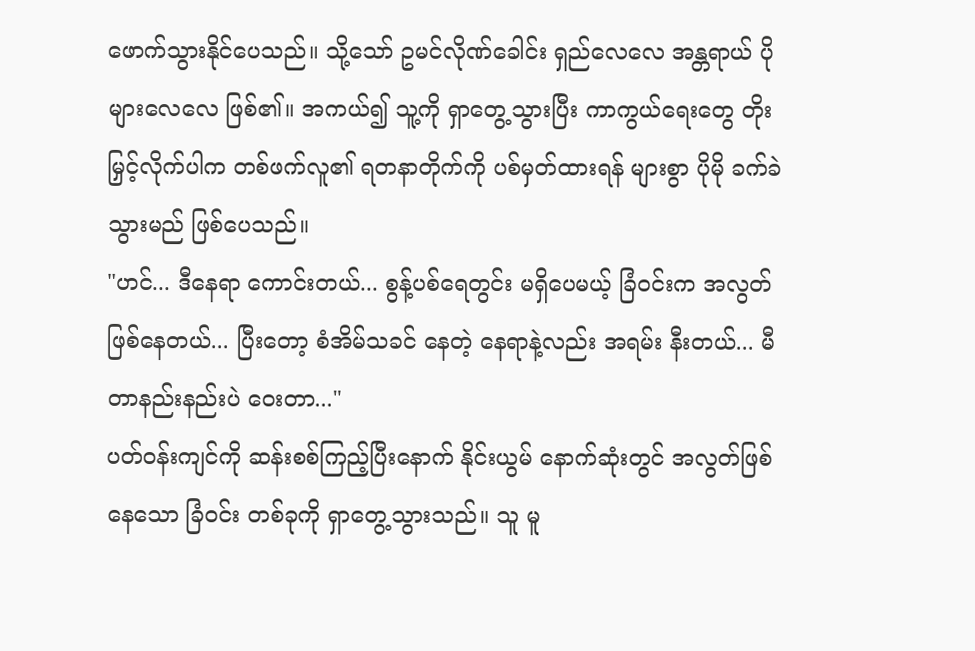ဖောက်သွားနိုင်ပေသည်။ သို့သော် ဥမင်လိုဏ်ခေါင်း ရှည်လေလေ အန္တရာယ် ပိုများလေလေ ဖြစ်၏။ အကယ်၍ သူ့ကို ရှာတွေ့သွားပြီး ကာကွယ်ရေးတွေ တိုးမြှင့်လိုက်ပါက တစ်ဖက်လူ၏ ရတနာတိုက်ကို ပစ်မှတ်ထားရန် များစွာ ပိုမို ခက်ခဲသွားမည် ဖြစ်ပေသည်။
"ဟင်... ဒီနေရာ ကောင်းတယ်... စွန့်ပစ်ရေတွင်း မရှိပေမယ့် ခြံဝင်းက အလွတ်ဖြစ်နေတယ်... ပြီးတော့ စံအိမ်သခင် နေတဲ့ နေရာနဲ့လည်း အရမ်း နီးတယ်... မီတာနည်းနည်းပဲ ဝေးတာ..."
ပတ်ဝန်းကျင်ကို ဆန်းစစ်ကြည့်ပြီးနောက် နိုင်းယွမ် နောက်ဆုံးတွင် အလွတ်ဖြစ်နေသော ခြံဝင်း တစ်ခုကို ရှာတွေ့သွားသည်။ သူ မူ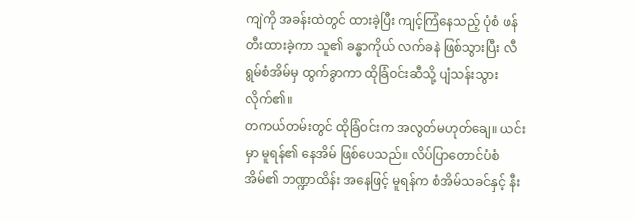ကျဲကို အခန်းထဲတွင် ထားခဲ့ပြီး ကျင့်ကြံနေသည့် ပုံစံ ဖန်တီးထားခဲ့ကာ သူ၏ ခန္ဓာကိုယ် လက်ခနဲ ဖြစ်သွားပြီး လီရွမ်စံအိမ်မှ ထွက်ခွာကာ ထိုခြံဝင်းဆီသို့ ပျံသန်းသွားလိုက်၏။
တကယ်တမ်းတွင် ထိုခြံဝင်းက အလွတ်မဟုတ်ချေ။ ယင်းမှာ မူရန်၏ နေအိမ် ဖြစ်ပေသည်။ လိပ်ပြာတောင်ပံစံအိမ်၏ ဘဏ္ဍာထိန်း အနေဖြင့် မူရန်က စံအိမ်သခင်နှင့် နီး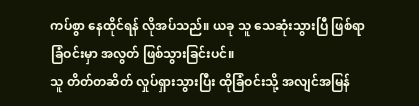ကပ်စွာ နေထိုင်ရန် လိုအပ်သည်။ ယခု သူ သေဆုံးသွားပြီ ဖြစ်ရာ ခြံဝင်းမှာ အလွတ် ဖြစ်သွားခြင်းပင်။
သူ တိတ်တဆိတ် လှုပ်ရှားသွားပြီး ထိုခြံဝင်းသို့ အလျင်အမြန်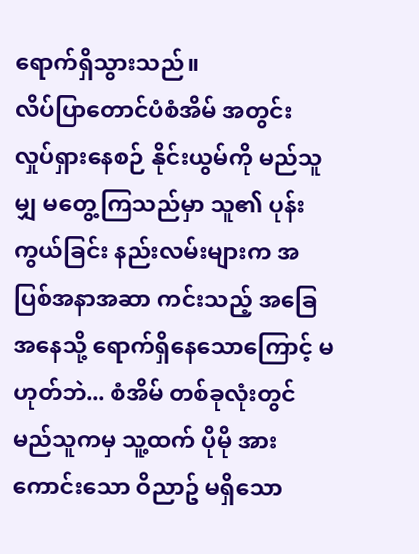ရောက်ရှိသွားသည်။
လိပ်ပြာတောင်ပံစံအိမ် အတွင်း လှုပ်ရှားနေစဉ် နိုင်းယွမ်ကို မည်သူမျှ မတွေ့ကြသည်မှာ သူ၏ ပုန်းကွယ်ခြင်း နည်းလမ်းများက အပြစ်အနာအဆာ ကင်းသည့် အခြေအနေသို့ ရောက်ရှိနေသောကြောင့် မဟုတ်ဘဲ... စံအိမ် တစ်ခုလုံးတွင် မည်သူကမှ သူ့ထက် ပိုမို အားကောင်းသော ဝိညာဥ် မရှိသော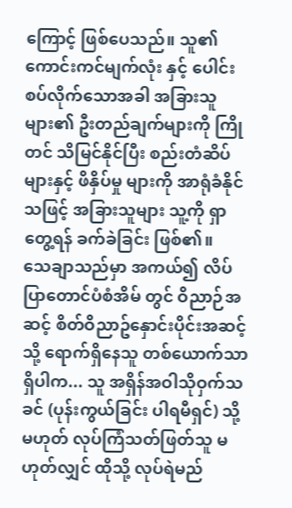ကြောင့် ဖြစ်ပေသည်။ သူ၏ ကောင်းကင်မျက်လုံး နှင့် ပေါင်းစပ်လိုက်သောအခါ အခြားသူများ၏ ဦးတည်ချက်များကို ကြိုတင် သိမြင်နိုင်ပြီး စည်းတံဆိပ်များနှင့် ဖိနှိပ်မှု များကို အာရုံခံနိုင်သဖြင့် အခြားသူများ သူ့ကို ရှာတွေ့ရန် ခက်ခဲခြင်း ဖြစ်၏။
သေချာသည်မှာ အကယ်၍ လိပ်ပြာတောင်ပံစံအိမ် တွင် ဝိညာဉ်အဆင့် စိတ်ဝိညာဥ်နှောင်းပိုင်းအဆင့် သို့ ရောက်ရှိနေသူ တစ်ယောက်သာ ရှိပါက... သူ အရှိန်အဝါသိုဝှက်သခင် (ပုန်းကွယ်ခြင်း ပါရမီရှင်) သို့မဟုတ် လုပ်ကြံသတ်ဖြတ်သူ မဟုတ်လျှင် ထိုသို့ လုပ်ရဲမည်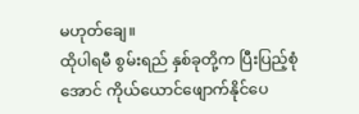မဟုတ်ချေ။
ထိုပါရမီ စွမ်းရည် နှစ်ခုတို့က ပြီးပြည့်စုံအောင် ကိုယ်ယောင်ဖျောက်နိုင်ပေ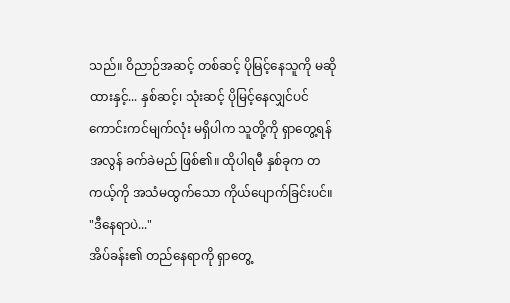သည်။ ဝိညာဉ်အဆင့် တစ်ဆင့် ပိုမြင့်နေသူကို မဆိုထားနှင့်... နှစ်ဆင့်၊ သုံးဆင့် ပိုမြင့်နေလျှင်ပင် ကောင်းကင်မျက်လုံး မရှိပါက သူတို့ကို ရှာတွေ့ရန် အလွန် ခက်ခဲမည် ဖြစ်၏။ ထိုပါရမီ နှစ်ခုက တကယ့်ကို အသံမထွက်သော ကိုယ်ပျောက်ခြင်းပင်။
"ဒီနေရာပဲ..."
အိပ်ခန်း၏ တည်နေရာကို ရှာတွေ့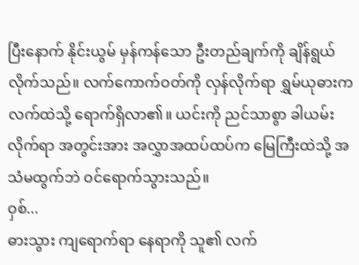ပြီးနောက် နိုင်းယွမ် မှန်ကန်သော ဦးတည်ချက်ကို ချိန်ရွယ်လိုက်သည်။ လက်ကောက်ဝတ်ကို လှန်လိုက်ရာ ရွှမ်ယုဓားက လက်ထဲသို့ ရောက်ရှိလာ၏။ ယင်းကို ညင်သာစွာ ခါယမ်းလိုက်ရာ အတွင်းအား အလွှာအထပ်ထပ်က မြေကြီးထဲသို့ အသံမထွက်ဘဲ ဝင်ရောက်သွားသည်။
ဝှစ်...
ဓားသွား ကျရောက်ရာ နေရာကို သူ၏ လက်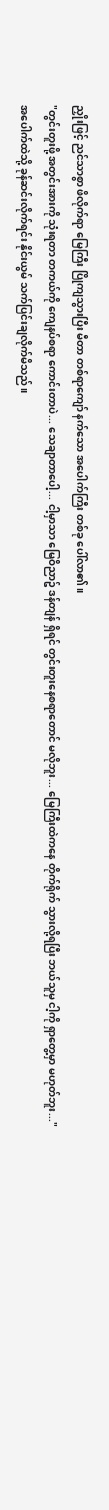ညှိုးဖြင့် ညင်သာစွာ ဖိလိုက်ရာ မြေကြီး ပြိုကျသွားပြီး မီတာ တစ်ရာကျော် နက်သော အပေါက်ကြီး တစ်ခု ပေါ်လာ၏။
"တွင်းတူးဖို့ အတွင်းအားကို သုံးရတာ တကယ်ကို ကျေနပ်စရာ ကောင်းတာပဲ... သေချာတာပေါ့... ငါ့မှာသာ မြေဝိညာဥ် ဒန်တျန် ရှိရင် တွင်းတူးနေစရာတောင် မလိုဘူး... မြေကြီးထဲကနေ တိုက်ရိုက် သွားလို့ရပြီး ဘယ်သူမှ ငါ့ကို ရှာတွေ့မှာ မဟုတ်ဘူး..."
အပေါက်ထဲသို့ ခုန်ဆင်းလိုက်ရင်း နိုင်းယွမ် သက်ပြင်းချလိုက်မိသည်။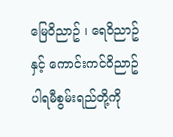မြေဝိညာဥ် ၊ ရေဝိညာဥ် နှင့် ကောင်းကင်ဝိညာဥ် ပါရမီစွမ်းရည်တို့ကို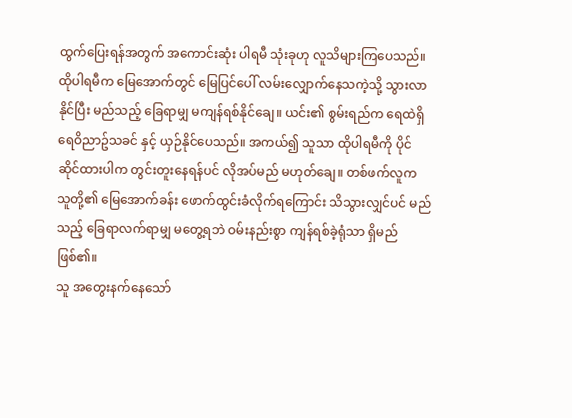ထွက်ပြေးရန်အတွက် အကောင်းဆုံး ပါရမီ သုံးခုဟု လူသိများကြပေသည်။ ထိုပါရမီက မြေအောက်တွင် မြေပြင်ပေါ် လမ်းလျှောက်နေသကဲ့သို့ သွားလာနိုင်ပြီး မည်သည့် ခြေရာမျှ မကျန်ရစ်နိုင်ချေ။ ယင်း၏ စွမ်းရည်က ရေထဲရှိ ရေဝိညာဥ်သခင် နှင့် ယှဉ်နိုင်ပေသည်။ အကယ်၍ သူသာ ထိုပါရမီကို ပိုင်ဆိုင်ထားပါက တွင်းတူးနေရန်ပင် လိုအပ်မည် မဟုတ်ချေ။ တစ်ဖက်လူက သူတို့၏ မြေအောက်ခန်း ဖောက်ထွင်းခံလိုက်ရကြောင်း သိသွားလျှင်ပင် မည်သည့် ခြေရာလက်ရာမျှ မတွေ့ရဘဲ ဝမ်းနည်းစွာ ကျန်ရစ်ခဲ့ရုံသာ ရှိမည် ဖြစ်၏။
သူ အတွေးနက်နေသော်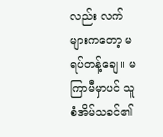လည်း လက်များကတော့ မရပ်တန့်ချေ။ မကြာမီမှာပင် သူ စံအိမ်သခင်၏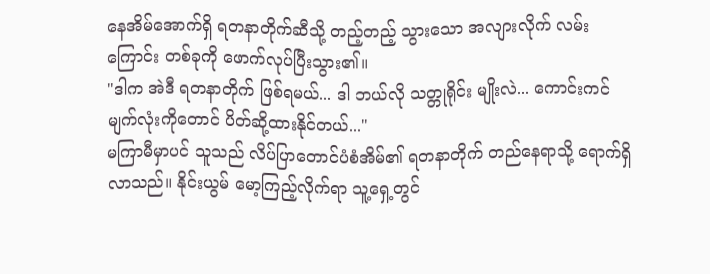နေအိမ်အောက်ရှိ ရတနာတိုက်ဆီသို့ တည့်တည့် သွားသော အလျားလိုက် လမ်းကြောင်း တစ်ခုကို ဖောက်လုပ်ပြီးသွား၏။
"ဒါက အဲဒီ ရတနာတိုက် ဖြစ်ရမယ်... ဒါ ဘယ်လို သတ္တုရိုင်း မျိုးလဲ... ကောင်းကင်မျက်လုံးကိုတောင် ပိတ်ဆို့ထားနိုင်တယ်..."
မကြာမီမှာပင် သူသည် လိပ်ပြာတောင်ပံစံအိမ်၏ ရတနာတိုက် တည်နေရာသို့ ရောက်ရှိလာသည်။ နိုင်းယွမ် မော့ကြည့်လိုက်ရာ သူ့ရှေ့တွင်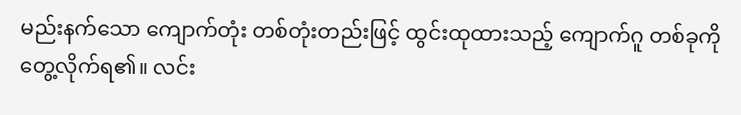မည်းနက်သော ကျောက်တုံး တစ်တုံးတည်းဖြင့် ထွင်းထုထားသည့် ကျောက်ဂူ တစ်ခုကို တွေ့လိုက်ရ၏။ လင်း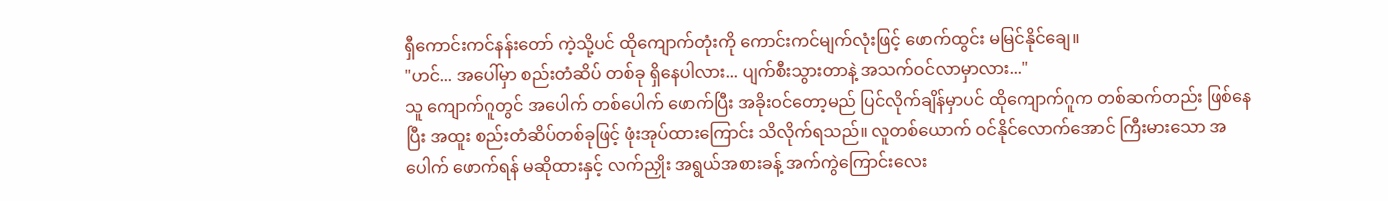ရှီကောင်းကင်နန်းတော် ကဲ့သို့ပင် ထိုကျောက်တုံးကို ကောင်းကင်မျက်လုံးဖြင့် ဖောက်ထွင်း မမြင်နိုင်ချေ။
"ဟင်... အပေါ်မှာ စည်းတံဆိပ် တစ်ခု ရှိနေပါလား... ပျက်စီးသွားတာနဲ့ အသက်ဝင်လာမှာလား..."
သူ ကျောက်ဂူတွင် အပေါက် တစ်ပေါက် ဖောက်ပြီး အခိုးဝင်တော့မည် ပြင်လိုက်ချိန်မှာပင် ထိုကျောက်ဂူက တစ်ဆက်တည်း ဖြစ်နေပြီး အထူး စည်းတံဆိပ်တစ်ခုဖြင့် ဖုံးအုပ်ထားကြောင်း သိလိုက်ရသည်။ လူတစ်ယောက် ဝင်နိုင်လောက်အောင် ကြီးမားသော အပေါက် ဖောက်ရန် မဆိုထားနှင့် လက်ညှိုး အရွယ်အစားခန့် အက်ကွဲကြောင်းလေး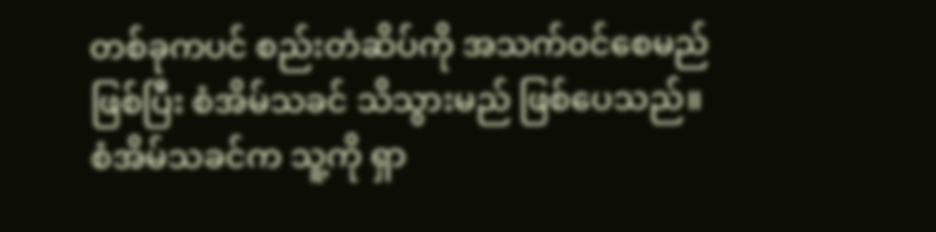တစ်ခုကပင် စည်းတံဆိပ်ကို အသက်ဝင်စေမည် ဖြစ်ပြီး စံအိမ်သခင် သိသွားမည် ဖြစ်ပေသည်။
စံအိမ်သခင်က သူ့ကို ရှာ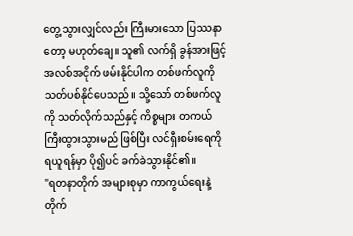တွေ့သွားလျှင်လည်း ကြီးမားသော ပြဿနာတော့ မဟုတ်ချေ။ သူ၏ လက်ရှိ ခွန်အားဖြင့် အလစ်အငိုက် ဖမ်းနိုင်ပါက တစ်ဖက်လူကို သတ်ပစ်နိုင်ပေသည်။ သို့သော် တစ်ဖက်လူကို သတ်လိုက်သည်နှင့် ကိစ္စများ တကယ် ကြီးထွားသွားမည် ဖြစ်ပြီး လင်ရှီးစမ်းရေကို ရယူရန်မှာ ပို၍ပင် ခက်ခဲသွားနိုင်၏။
"ရတနာတိုက် အများစုမှာ ကာကွယ်ရေးနဲ့ တိုက်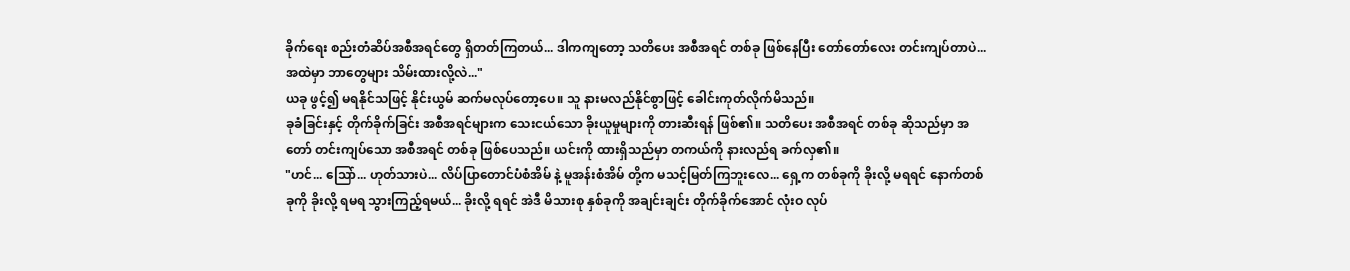ခိုက်ရေး စည်းတံဆိပ်အစီအရင်တွေ ရှိတတ်ကြတယ်... ဒါကကျတော့ သတိပေး အစီအရင် တစ်ခု ဖြစ်နေပြီး တော်တော်လေး တင်းကျပ်တာပဲ... အထဲမှာ ဘာတွေများ သိမ်းထားလို့လဲ..."
ယခု ဖွင့်၍ မရနိုင်သဖြင့် နိုင်းယွမ် ဆက်မလုပ်တော့ပေ။ သူ နားမလည်နိုင်စွာဖြင့် ခေါင်းကုတ်လိုက်မိသည်။
ခုခံခြင်းနှင့် တိုက်ခိုက်ခြင်း အစီအရင်များက သေးငယ်သော ခိုးယူမှုများကို တားဆီးရန် ဖြစ်၏။ သတိပေး အစီအရင် တစ်ခု ဆိုသည်မှာ အတော် တင်းကျပ်သော အစီအရင် တစ်ခု ဖြစ်ပေသည်။ ယင်းကို ထားရှိသည်မှာ တကယ်ကို နားလည်ရ ခက်လှ၏။
"ဟင်... သြော်... ဟုတ်သားပဲ... လိပ်ပြာတောင်ပံစံအိမ် နဲ့ မူအန်းစံအိမ် တို့က မသင့်မြတ်ကြဘူးလေ... ရှေ့က တစ်ခုကို ခိုးလို့ မရရင် နောက်တစ်ခုကို ခိုးလို့ ရမရ သွားကြည့်ရမယ်... ခိုးလို့ ရရင် အဲဒီ မိသားစု နှစ်ခုကို အချင်းချင်း တိုက်ခိုက်အောင် လုံးဝ လုပ်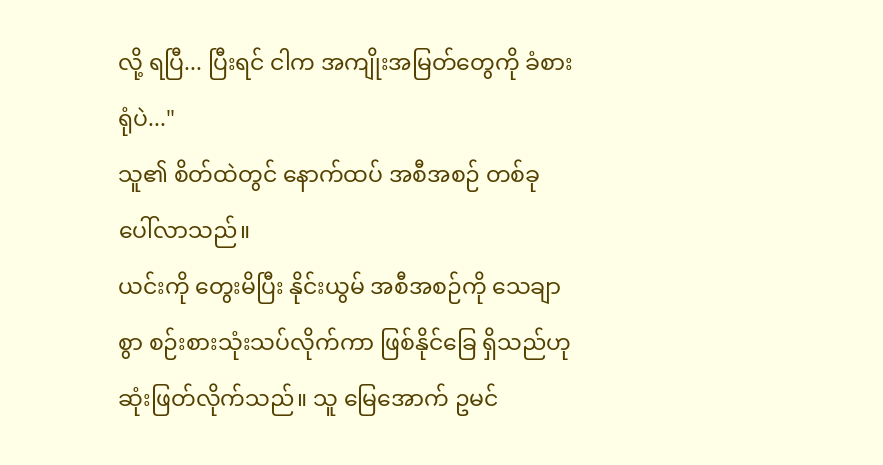လို့ ရပြီ... ပြီးရင် ငါက အကျိုးအမြတ်တွေကို ခံစားရုံပဲ..."
သူ၏ စိတ်ထဲတွင် နောက်ထပ် အစီအစဉ် တစ်ခု ပေါ်လာသည်။
ယင်းကို တွေးမိပြီး နိုင်းယွမ် အစီအစဉ်ကို သေချာစွာ စဉ်းစားသုံးသပ်လိုက်ကာ ဖြစ်နိုင်ခြေ ရှိသည်ဟု ဆုံးဖြတ်လိုက်သည်။ သူ မြေအောက် ဥမင်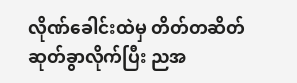လိုဏ်ခေါင်းထဲမှ တိတ်တဆိတ် ဆုတ်ခွာလိုက်ပြီး ညအ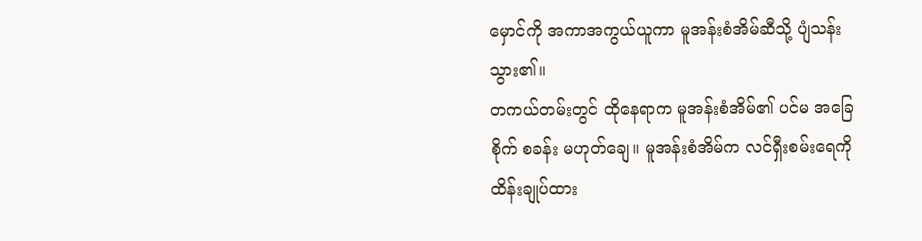မှောင်ကို အကာအကွယ်ယူကာ မူအန်းစံအိမ်ဆီသို့ ပျံသန်းသွား၏။
တကယ်တမ်းတွင် ထိုနေရာက မူအန်းစံအိမ်၏ ပင်မ အခြေစိုက် စခန်း မဟုတ်ချေ။ မူအန်းစံအိမ်က လင်ရှီးစမ်းရေကို ထိန်းချုပ်ထား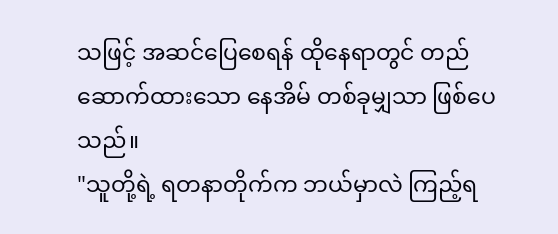သဖြင့် အဆင်ပြေစေရန် ထိုနေရာတွင် တည်ဆောက်ထားသော နေအိမ် တစ်ခုမျှသာ ဖြစ်ပေသည်။
"သူတို့ရဲ့ ရတနာတိုက်က ဘယ်မှာလဲ ကြည့်ရ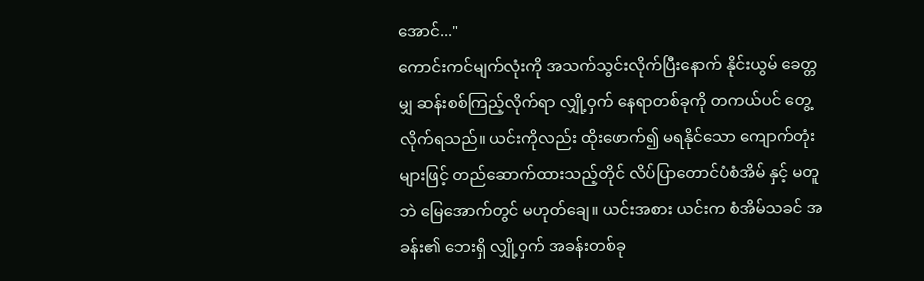အောင်..."
ကောင်းကင်မျက်လုံးကို အသက်သွင်းလိုက်ပြီးနောက် နိုင်းယွမ် ခေတ္တမျှ ဆန်းစစ်ကြည့်လိုက်ရာ လျှို့ဝှက် နေရာတစ်ခုကို တကယ်ပင် တွေ့လိုက်ရသည်။ ယင်းကိုလည်း ထိုးဖောက်၍ မရနိုင်သော ကျောက်တုံးများဖြင့် တည်ဆောက်ထားသည့်တိုင် လိပ်ပြာတောင်ပံစံအိမ် နှင့် မတူဘဲ မြေအောက်တွင် မဟုတ်ချေ။ ယင်းအစား ယင်းက စံအိမ်သခင် အခန်း၏ ဘေးရှိ လျှို့ဝှက် အခန်းတစ်ခု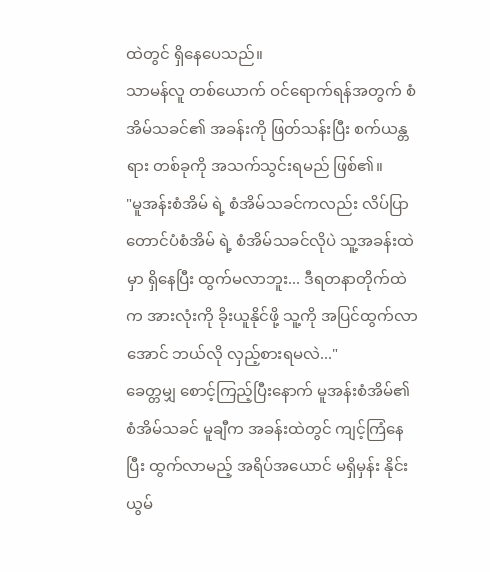ထဲတွင် ရှိနေပေသည်။
သာမန်လူ တစ်ယောက် ဝင်ရောက်ရန်အတွက် စံအိမ်သခင်၏ အခန်းကို ဖြတ်သန်းပြီး စက်ယန္တရား တစ်ခုကို အသက်သွင်းရမည် ဖြစ်၏။
"မူအန်းစံအိမ် ရဲ့ စံအိမ်သခင်ကလည်း လိပ်ပြာတောင်ပံစံအိမ် ရဲ့ စံအိမ်သခင်လိုပဲ သူ့အခန်းထဲမှာ ရှိနေပြီး ထွက်မလာဘူး... ဒီရတနာတိုက်ထဲက အားလုံးကို ခိုးယူနိုင်ဖို့ သူ့ကို အပြင်ထွက်လာအောင် ဘယ်လို လှည့်စားရမလဲ..."
ခေတ္တမျှ စောင့်ကြည့်ပြီးနောက် မူအန်းစံအိမ်၏ စံအိမ်သခင် မူချီက အခန်းထဲတွင် ကျင့်ကြံနေပြီး ထွက်လာမည့် အရိပ်အယောင် မရှိမှန်း နိုင်းယွမ်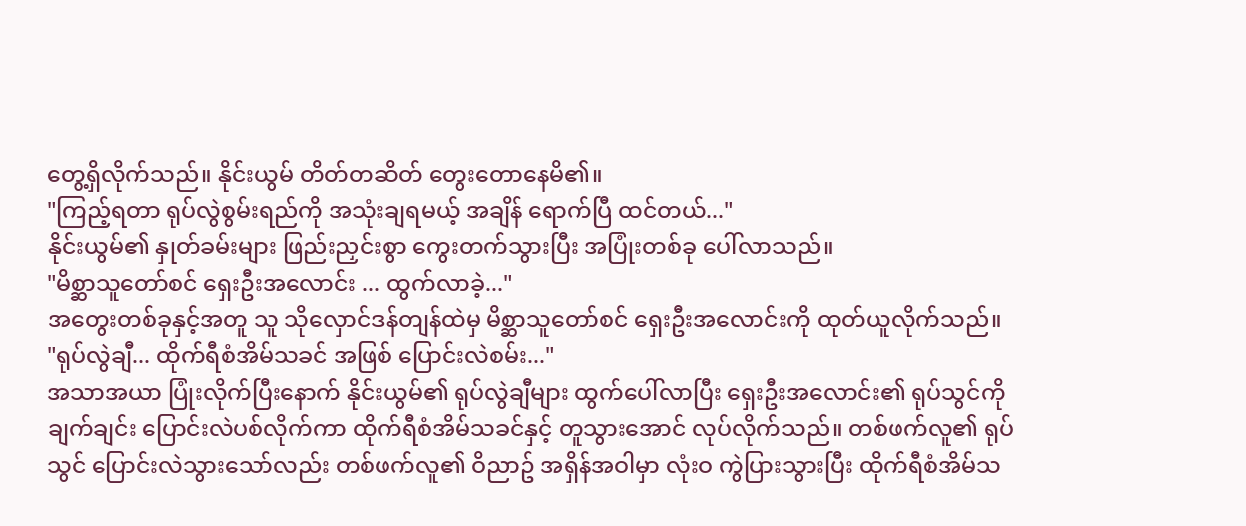တွေ့ရှိလိုက်သည်။ နိုင်းယွမ် တိတ်တဆိတ် တွေးတောနေမိ၏။
"ကြည့်ရတာ ရုပ်လွဲစွမ်းရည်ကို အသုံးချရမယ့် အချိန် ရောက်ပြီ ထင်တယ်..."
နိုင်းယွမ်၏ နှုတ်ခမ်းများ ဖြည်းညှင်းစွာ ကွေးတက်သွားပြီး အပြုံးတစ်ခု ပေါ်လာသည်။
"မိစ္ဆာသူတော်စင် ရှေးဦးအလောင်း ... ထွက်လာခဲ့..."
အတွေးတစ်ခုနှင့်အတူ သူ သိုလှောင်ဒန်တျန်ထဲမှ မိစ္ဆာသူတော်စင် ရှေးဦးအလောင်းကို ထုတ်ယူလိုက်သည်။
"ရုပ်လွဲချီ... ထိုက်ရီစံအိမ်သခင် အဖြစ် ပြောင်းလဲစမ်း..."
အသာအယာ ပြုံးလိုက်ပြီးနောက် နိုင်းယွမ်၏ ရုပ်လွဲချီများ ထွက်ပေါ်လာပြီး ရှေးဦးအလောင်း၏ ရုပ်သွင်ကို ချက်ချင်း ပြောင်းလဲပစ်လိုက်ကာ ထိုက်ရီစံအိမ်သခင်နှင့် တူသွားအောင် လုပ်လိုက်သည်။ တစ်ဖက်လူ၏ ရုပ်သွင် ပြောင်းလဲသွားသော်လည်း တစ်ဖက်လူ၏ ဝိညာဥ် အရှိန်အဝါမှာ လုံးဝ ကွဲပြားသွားပြီး ထိုက်ရီစံအိမ်သ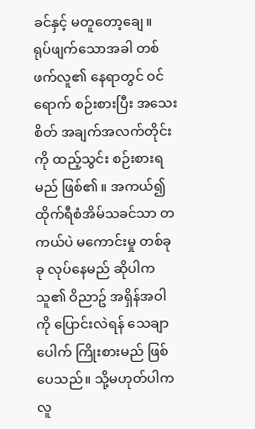ခင်နှင့် မတူတော့ချေ။
ရုပ်ဖျက်သောအခါ တစ်ဖက်လူ၏ နေရာတွင် ဝင်ရောက် စဉ်းစားပြီး အသေးစိတ် အချက်အလက်တိုင်းကို ထည့်သွင်း စဉ်းစားရမည် ဖြစ်၏။ အကယ်၍ ထိုက်ရီစံအိမ်သခင်သာ တကယ်ပဲ မကောင်းမှု တစ်ခုခု လုပ်နေမည် ဆိုပါက သူ၏ ဝိညာဥ် အရှိန်အဝါကို ပြောင်းလဲရန် သေချာပေါက် ကြိုးစားမည် ဖြစ်ပေသည်။ သို့မဟုတ်ပါက လူ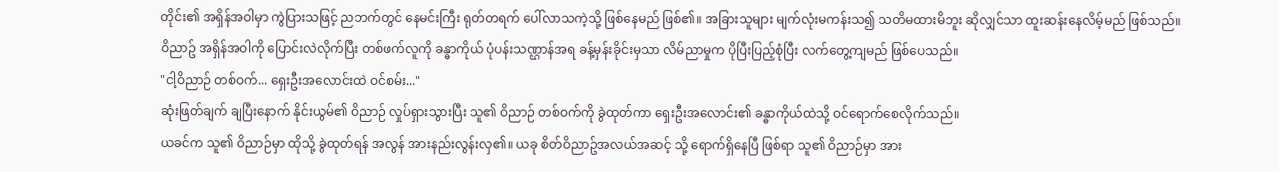တိုင်း၏ အရှိန်အဝါမှာ ကွဲပြားသဖြင့် ညဘက်တွင် နေမင်းကြီး ရုတ်တရက် ပေါ်လာသကဲ့သို့ ဖြစ်နေမည် ဖြစ်၏။ အခြားသူများ မျက်လုံးမကန်းသ၍ သတိမထားမိဘူး ဆိုလျှင်သာ ထူးဆန်းနေလိမ့်မည် ဖြစ်သည်။
ဝိညာဥ် အရှိန်အဝါကို ပြောင်းလဲလိုက်ပြီး တစ်ဖက်လူကို ခန္ဓာကိုယ် ပုံပန်းသဏ္ဌာန်အရ ခန့်မှန်းခိုင်းမှသာ လိမ်ညာမှုက ပိုပြီးပြည့်စုံပြီး လက်တွေ့ကျမည် ဖြစ်ပေသည်။
"ငါ့ဝိညာဉ် တစ်ဝက်... ရှေးဦးအလောင်းထဲ ဝင်စမ်း..."
ဆုံးဖြတ်ချက် ချပြီးနောက် နိုင်းယွမ်၏ ဝိညာဉ် လှုပ်ရှားသွားပြီး သူ၏ ဝိညာဉ် တစ်ဝက်ကို ခွဲထုတ်ကာ ရှေးဦးအလောင်း၏ ခန္ဓာကိုယ်ထဲသို့ ဝင်ရောက်စေလိုက်သည်။
ယခင်က သူ၏ ဝိညာဉ်မှာ ထိုသို့ ခွဲထုတ်ရန် အလွန် အားနည်းလွန်းလှ၏။ ယခု စိတ်ဝိညာဥ်အလယ်အဆင့် သို့ ရောက်ရှိနေပြီ ဖြစ်ရာ သူ၏ ဝိညာဉ်မှာ အား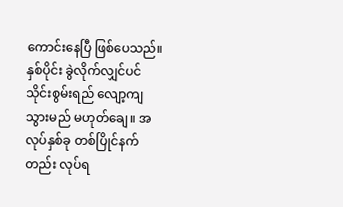ကောင်းနေပြီ ဖြစ်ပေသည်။ နှစ်ပိုင်း ခွဲလိုက်လျှင်ပင် သိုင်းစွမ်းရည် လျော့ကျသွားမည် မဟုတ်ချေ။ အလုပ်နှစ်ခု တစ်ပြိုင်နက်တည်း လုပ်ရ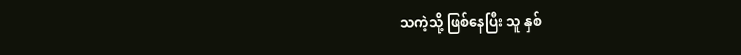သကဲ့သို့ ဖြစ်နေပြီး သူ နှစ်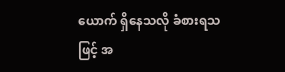ယောက် ရှိနေသလို ခံစားရသဖြင့် အ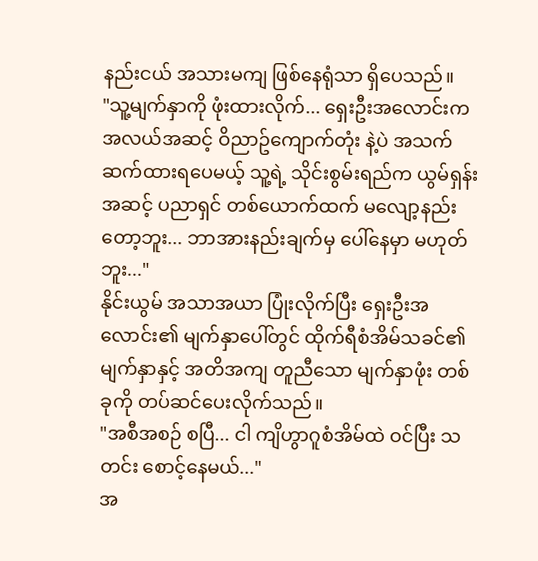နည်းငယ် အသားမကျ ဖြစ်နေရုံသာ ရှိပေသည်။
"သူ့မျက်နှာကို ဖုံးထားလိုက်... ရှေးဦးအလောင်းက အလယ်အဆင့် ဝိညာဥ်ကျောက်တုံး နဲ့ပဲ အသက်ဆက်ထားရပေမယ့် သူ့ရဲ့ သိုင်းစွမ်းရည်က ယွမ်ရှန်းအဆင့် ပညာရှင် တစ်ယောက်ထက် မလျော့နည်းတော့ဘူး... ဘာအားနည်းချက်မှ ပေါ်နေမှာ မဟုတ်ဘူး..."
နိုင်းယွမ် အသာအယာ ပြုံးလိုက်ပြီး ရှေးဦးအလောင်း၏ မျက်နှာပေါ်တွင် ထိုက်ရီစံအိမ်သခင်၏ မျက်နှာနှင့် အတိအကျ တူညီသော မျက်နှာဖုံး တစ်ခုကို တပ်ဆင်ပေးလိုက်သည်။
"အစီအစဉ် စပြီ... ငါ ကျိဟွာဂူစံအိမ်ထဲ ဝင်ပြီး သတင်း စောင့်နေမယ်..."
အ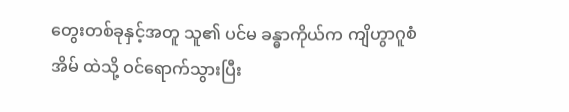တွေးတစ်ခုနှင့်အတူ သူ၏ ပင်မ ခန္ဓာကိုယ်က ကျိဟွာဂူစံအိမ် ထဲသို့ ဝင်ရောက်သွားပြီး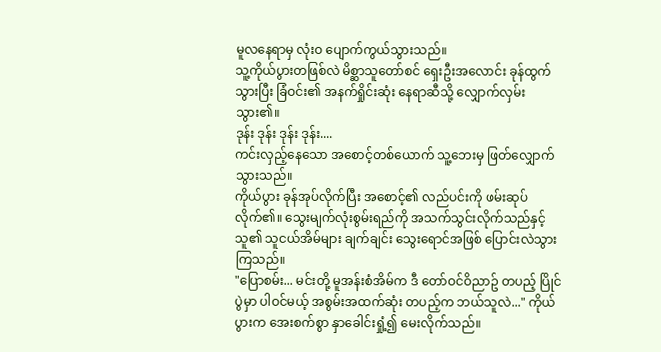မူလနေရာမှ လုံးဝ ပျောက်ကွယ်သွားသည်။
သူ့ကိုယ်ပွားတဖြစ်လဲ မိစ္ဆာသူတော်စင် ရှေးဦးအလောင်း ခုန်ထွက်သွားပြီး ခြံဝင်း၏ အနက်ရှိုင်းဆုံး နေရာဆီသို့ လျှောက်လှမ်းသွား၏။
ဒုန်း ဒုန်း ဒုန်း ဒုန်း....
ကင်းလှည့်နေသော အစောင့်တစ်ယောက် သူ့ဘေးမှ ဖြတ်လျှောက်သွားသည်။
ကိုယ်ပွား ခုန်အုပ်လိုက်ပြီး အစောင့်၏ လည်ပင်းကို ဖမ်းဆုပ်လိုက်၏။ သွေးမျက်လုံးစွမ်းရည်ကို အသက်သွင်းလိုက်သည်နှင့် သူ၏ သူငယ်အိမ်များ ချက်ချင်း သွေးရောင်အဖြစ် ပြောင်းလဲသွားကြသည်။
"ပြောစမ်း... မင်းတို့ မူအန်းစံအိမ်က ဒီ တော်ဝင်ဝိညာဥ် တပည့် ပြိုင်ပွဲမှာ ပါဝင်မယ့် အစွမ်းအထက်ဆုံး တပည့်က ဘယ်သူလဲ..." ကိုယ်ပွားက အေးစက်စွာ နှာခေါင်းရှုံ့၍ မေးလိုက်သည်။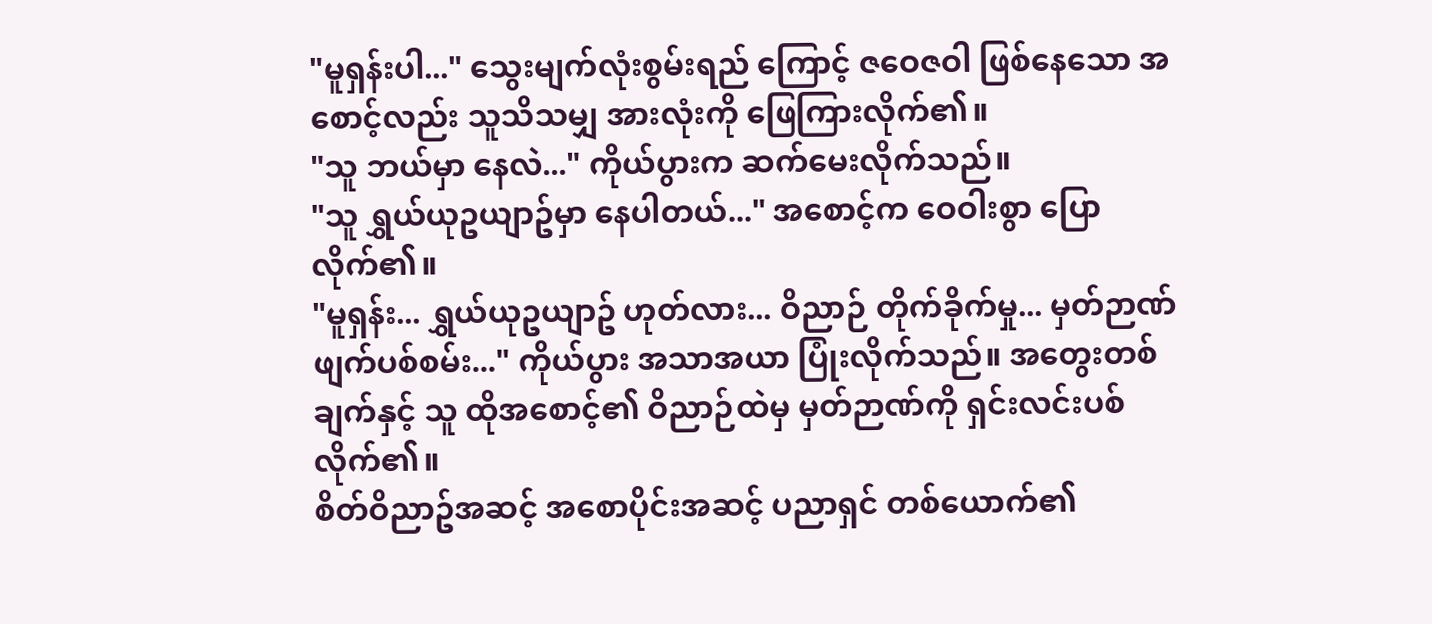"မူရှန်းပါ..." သွေးမျက်လုံးစွမ်းရည် ကြောင့် ဇဝေဇဝါ ဖြစ်နေသော အစောင့်လည်း သူသိသမျှ အားလုံးကို ဖြေကြားလိုက်၏။
"သူ ဘယ်မှာ နေလဲ..." ကိုယ်ပွားက ဆက်မေးလိုက်သည်။
"သူ ရွှယ်ယုဥယျာဥ်မှာ နေပါတယ်..." အစောင့်က ဝေဝါးစွာ ပြောလိုက်၏။
"မူရှန်း... ရွှယ်ယုဥယျာဥ် ဟုတ်လား... ဝိညာဉ် တိုက်ခိုက်မှု... မှတ်ဉာဏ် ဖျက်ပစ်စမ်း..." ကိုယ်ပွား အသာအယာ ပြုံးလိုက်သည်။ အတွေးတစ်ချက်နှင့် သူ ထိုအစောင့်၏ ဝိညာဉ်ထဲမှ မှတ်ဉာဏ်ကို ရှင်းလင်းပစ်လိုက်၏။
စိတ်ဝိညာဥ်အဆင့် အစောပိုင်းအဆင့် ပညာရှင် တစ်ယောက်၏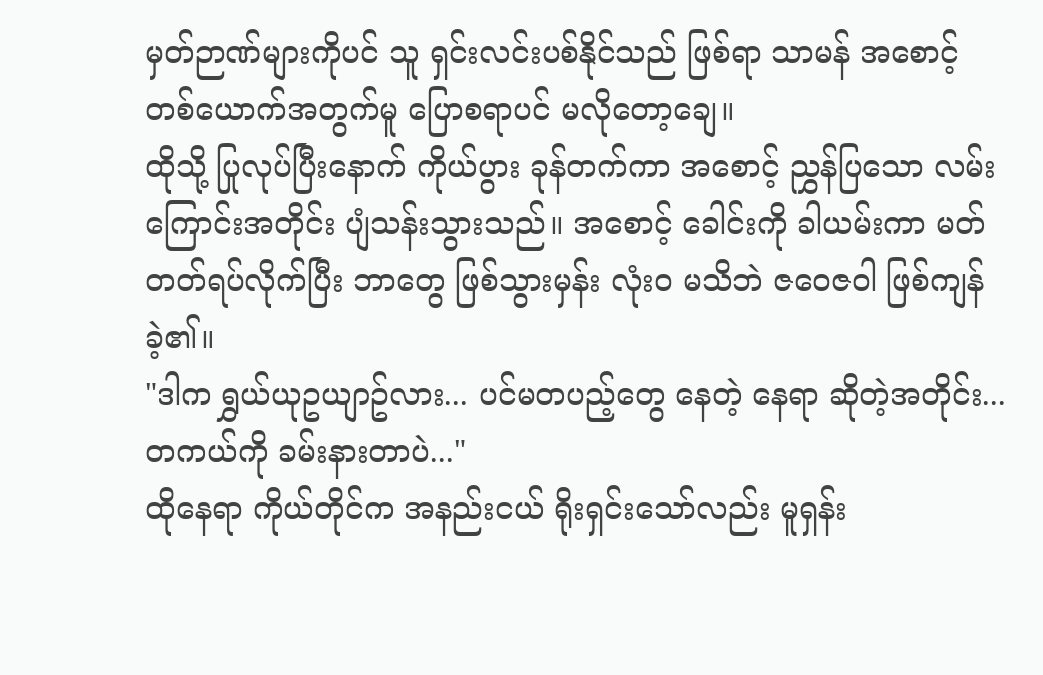မှတ်ဉာဏ်များကိုပင် သူ ရှင်းလင်းပစ်နိုင်သည် ဖြစ်ရာ သာမန် အစောင့် တစ်ယောက်အတွက်မူ ပြောစရာပင် မလိုတော့ချေ။
ထိုသို့ ပြုလုပ်ပြီးနောက် ကိုယ်ပွား ခုန်တက်ကာ အစောင့် ညွှန်ပြသော လမ်းကြောင်းအတိုင်း ပျံသန်းသွားသည်။ အစောင့် ခေါင်းကို ခါယမ်းကာ မတ်တတ်ရပ်လိုက်ပြီး ဘာတွေ ဖြစ်သွားမှန်း လုံးဝ မသိဘဲ ဇဝေဇဝါ ဖြစ်ကျန်ခဲ့၏။
"ဒါက ရွှယ်ယုဥယျာဥ်လား... ပင်မတပည့်တွေ နေတဲ့ နေရာ ဆိုတဲ့အတိုင်း... တကယ်ကို ခမ်းနားတာပဲ..."
ထိုနေရာ ကိုယ်တိုင်က အနည်းငယ် ရိုးရှင်းသော်လည်း မူရှန်း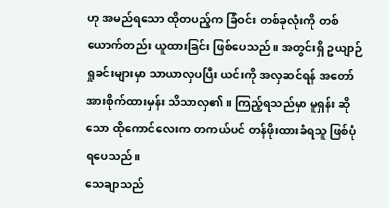ဟု အမည်ရသော ထိုတပည့်က ခြံဝင်း တစ်ခုလုံးကို တစ်ယောက်တည်း ယူထားခြင်း ဖြစ်ပေသည်။ အတွင်းရှိ ဥယျာဉ် ရှုခင်းများမှာ သာယာလှပပြီး ယင်းကို အလှဆင်ရန် အတော် အားစိုက်ထားမှန်း သိသာလှ၏။ ကြည့်ရသည်မှာ မူရှန်း ဆိုသော ထိုကောင်လေးက တကယ်ပင် တန်ဖိုးထားခံရသူ ဖြစ်ပုံရပေသည်။
သေချာသည်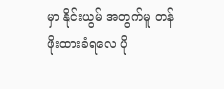မှာ နိုင်းယွမ် အတွက်မူ တန်ဖိုးထားခံရလေ ပို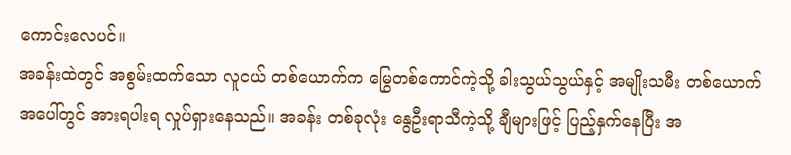ကောင်းလေပင်။
အခန်းထဲတွင် အစွမ်းထက်သော လူငယ် တစ်ယောက်က မြွေတစ်ကောင်ကဲ့သို့ ခါးသွယ်သွယ်နှင့် အမျိုးသမီး တစ်ယောက် အပေါ်တွင် အားရပါးရ လှုပ်ရှားနေသည်။ အခန်း တစ်ခုလုံး နွေဦးရာသီကဲ့သို့ ချီများဖြင့် ပြည့်နှက်နေပြီး အ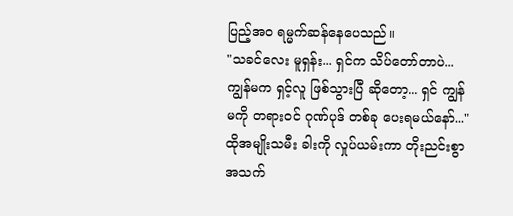ပြည့်အဝ ရမ္မက်ဆန်နေပေသည်။
"သခင်လေး မူရှန်း... ရှင်က သိပ်တော်တာပဲ... ကျွန်မက ရှင့်လူ ဖြစ်သွားပြီ ဆိုတော့... ရှင် ကျွန်မကို တရားဝင် ဂုဏ်ပုဒ် တစ်ခု ပေးရမယ်နော်..."
ထိုအမျိုးသမီး ခါးကို လှုပ်ယမ်းကာ တိုးညင်းစွာ အသက်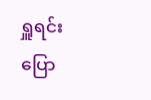ရှူရင်း ပြော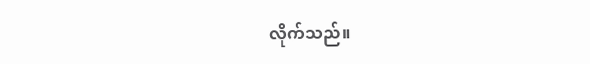လိုက်သည်။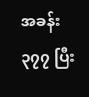အခန်း ၃၇၇ ပြီး